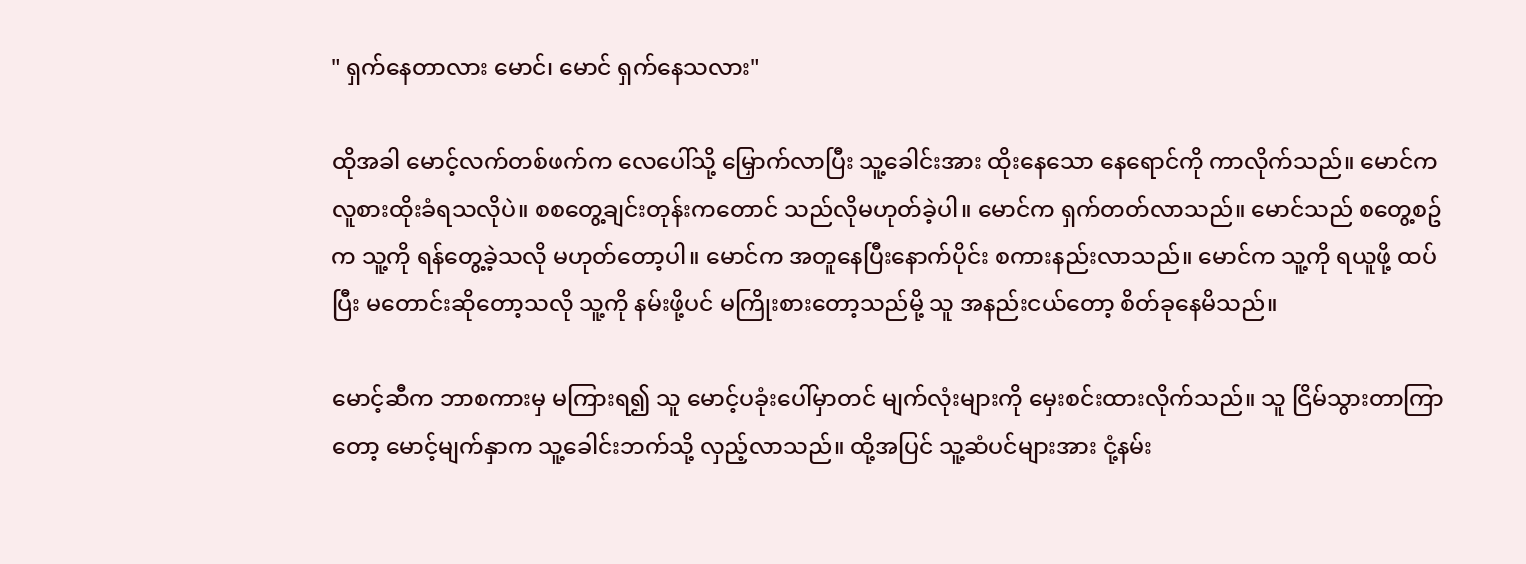" ရှက်နေတာလား မောင်၊ မောင် ရှက်နေသလား"

ထိုအခါ မောင့်လက်တစ်ဖက်က လေပေါ်သို့ မြှောက်လာပြီး သူ့ခေါင်းအား ထိုးနေသော နေရောင်ကို ကာလိုက်သည်။ မောင်က လူစားထိုးခံရသလိုပဲ။ စစတွေ့ချင်းတုန်းကတောင် သည်လိုမဟုတ်ခဲ့ပါ။ မောင်က ရှက်တတ်လာသည်။ မောင်သည် စတွေ့စဥ်က သူ့ကို ရန်တွေ့ခဲ့သလို မဟုတ်တော့ပါ။ မောင်က အတူနေပြီးနောက်ပိုင်း စကားနည်းလာသည်။ မောင်က သူ့ကို ရယူဖို့ ထပ်ပြီး မတောင်းဆိုတော့သလို သူ့ကို နမ်းဖို့ပင် မကြိုးစားတော့သည်မို့ သူ အနည်းငယ်တော့ စိတ်ခုနေမိသည်။

မောင့်ဆီက ဘာစကားမှ မကြားရ၍ သူ မောင့်ပခုံးပေါ်မှာတင် မျက်လုံးများကို မှေးစင်းထားလိုက်သည်။ သူ ငြိမ်သွားတာကြာတော့ မောင့်မျက်နှာက သူ့ခေါင်းဘက်သို့ လှည့်လာသည်။ ထို့အပြင် သူ့ဆံပင်များအား ငုံ့နမ်း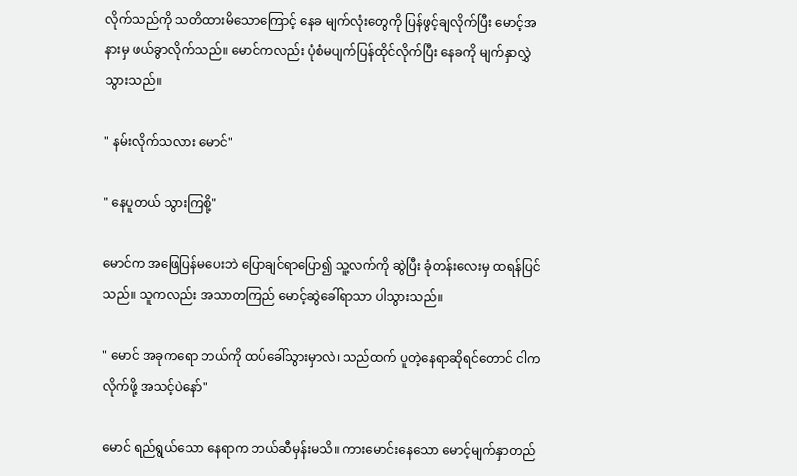လိုက်သည်ကို သတိထားမိသောကြောင့် နေခ မျက်လုံးတွေကို ပြန်ဖွင့်ချလိုက်ပြီး မောင့်အနားမှ ဖယ်ခွာလိုက်သည်။ မောင်ကလည်း ပုံစံမပျက်ပြန်ထိုင်လိုက်ပြီး နေခကို မျက်နှာလွှဲသွားသည်။

" နမ်းလိုက်သလား မောင်"

" နေပူတယ် သွားကြစို့"

မောင်က အဖြေပြန်မပေးဘဲ ပြောချင်ရာပြော၍ သူ့လက်ကို ဆွဲပြီး ခုံတန်းလေးမှ ထရန်ပြင်သည်။ သူကလည်း အသာတကြည် မောင့်ဆွဲခေါ်ရာသာ ပါသွားသည်။

" မောင် အခုကရော ဘယ်ကို ထပ်ခေါ်သွားမှာလဲ၊ သည်ထက် ပူတဲ့နေရာဆိုရင်တောင် ငါက လိုက်ဖို့ အသင့်ပဲနော်"

မောင် ရည်ရွယ်သော နေရာက ဘယ်ဆီမှန်းမသိ။ ကားမောင်းနေသော မောင့်မျက်နှာတည်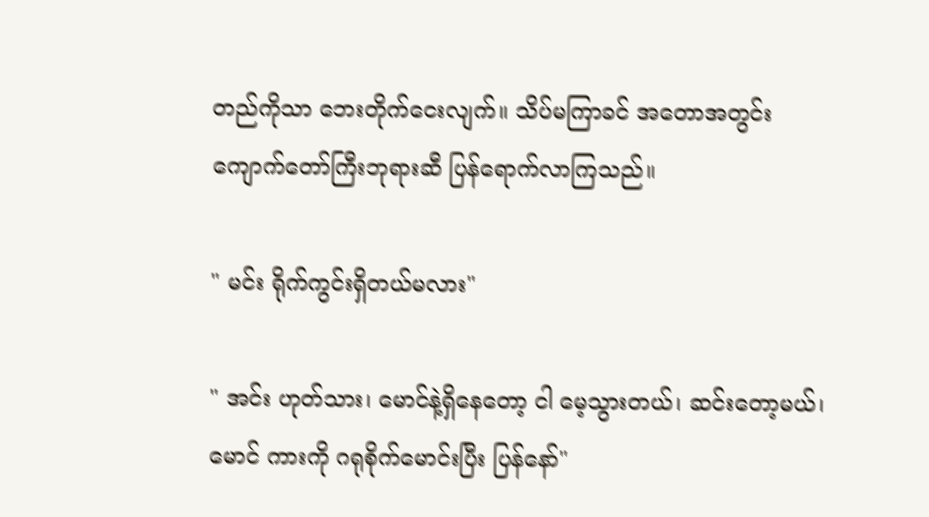တည်ကိုသာ ဘေးတိုက်ငေးလျက်။ သိပ်မကြာခင် အတောအတွင်း ကျောက်တော်ကြီးဘုရားဆီ ပြန်ရောက်လာကြသည်။

" မင်း ရိုက်ကွင်းရှိတယ်မလား"

" အင်း ဟုတ်သား၊ မောင်နဲ့ရှိနေတော့ ငါ မေ့သွားတယ်၊ ဆင်းတော့မယ်၊ မောင် ကားကို ဂရုစိုက်မောင်းပြီး ပြန်နော်"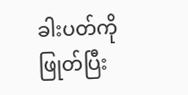ခါးပတ်ကို ဖြုတ်ပြီး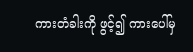ကားတံခါးကို ဖွင့်၍ ကားပေါ်မှ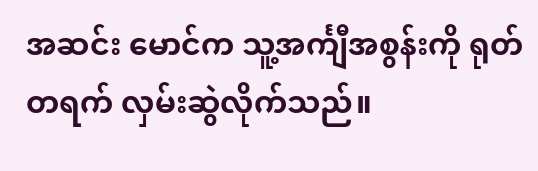အဆင်း မောင်က သူ့အင်္ကျီအစွန်းကို ရုတ်တရက် လှမ်းဆွဲလိုက်သည်။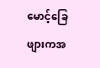မောင့်ခြေဖျားကအ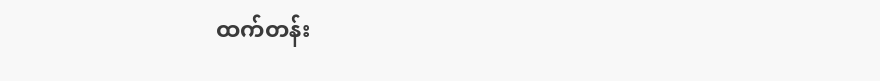ထက်တန်း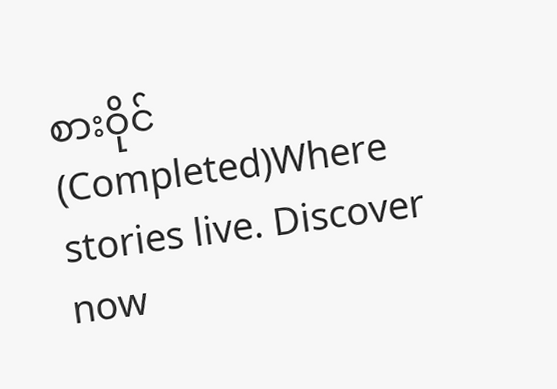စားဝိုင် (Completed)Where stories live. Discover now